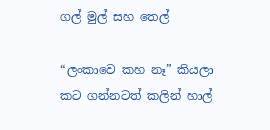ගල් මුල් සහ තෙල්

“ලංකාවෙ කහ නෑ” කියලා කට ගන්නටත් කලින් හාල්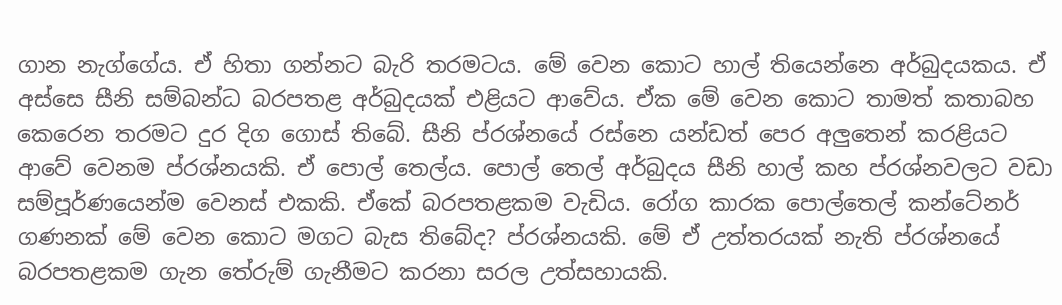ගාන නැග්ගේය. ඒ හිතා ගන්නට බැරි තරමටය. මේ වෙන කොට හාල් තියෙන්නෙ අර්බුදයකය. ඒ අස්සෙ සීනි සම්බන්ධ බරපතළ අර්බුදයක් එළියට ආවේය. ඒක මේ වෙන කොට තාමත් කතාබහ කෙරෙන තරමට දුර දිග ගොස් තිබේ. සීනි ප්රශ්නයේ රස්නෙ යන්ඩත් පෙර අලුතෙන් කරළියට ආවේ වෙනම ප්රශ්නයකි. ඒ පොල් තෙල්ය. පොල් තෙල් අර්බුදය සීනි හාල් කහ ප්රශ්නවලට වඩා සම්පූර්ණයෙන්ම වෙනස් එකකි. ඒකේ බරපතළකම වැඩිය. රෝග කාරක පොල්තෙල් කන්ටේනර් ගණනක් මේ වෙන කොට මගට බැස තිබේද? ප්රශ්නයකි. මේ ඒ උත්තරයක් නැති ප්රශ්නයේ බරපතළකම ගැන තේරුම් ගැනීමට කරනා සරල උත්සහායකි.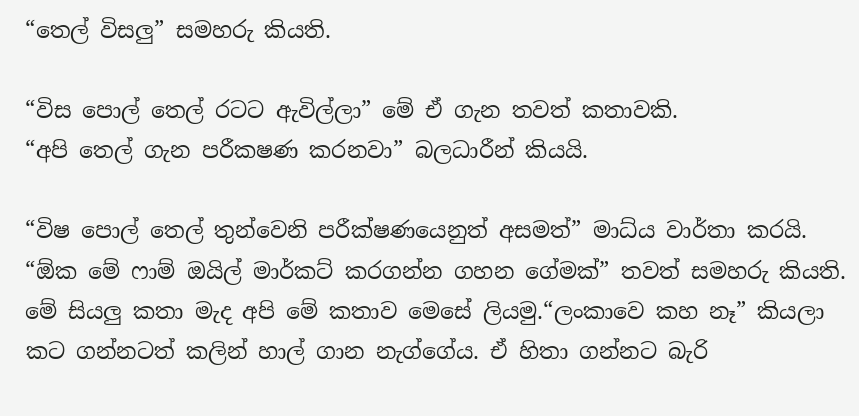“තෙල් විසලු” සමහරු කියති.

“විස පොල් තෙල් රටට ඇවිල්ලා” මේ ඒ ගැන තවත් කතාවකි.
“අපි තෙල් ගැන පරීකෂණ කරනවා” බලධාරීන් කියයි.

“විෂ පොල් තෙල් තුන්වෙනි පරීක්ෂණයෙනුත් අසමත්” මාධ්ය වාර්තා කරයි.
“ඕක මේ ෆාම් ඔයිල් මාර්කට් කරගන්න ගහන ගේමක්” තවත් සමහරු කියති.
මේ සියලු කතා මැද අපි මේ කතාව මෙසේ ලියමු.“ලංකාවෙ කහ නෑ” කියලා කට ගන්නටත් කලින් හාල් ගාන නැග්ගේය. ඒ හිතා ගන්නට බැරි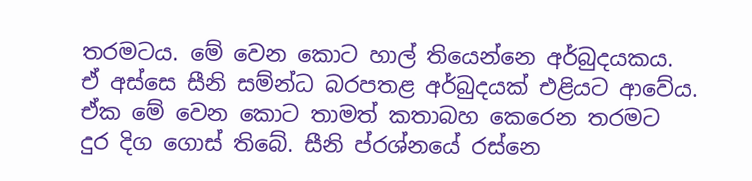තරමටය. මේ වෙන කොට හාල් තියෙන්නෙ අර්බුදයකය. ඒ අස්සෙ සීනි සම්න්ධ බරපතළ අර්බුදයක් එළියට ආවේය. ඒක මේ වෙන කොට තාමත් කතාබහ කෙරෙන තරමට දුර දිග ගොස් තිබේ. සීනි ප්රශ්නයේ රස්නෙ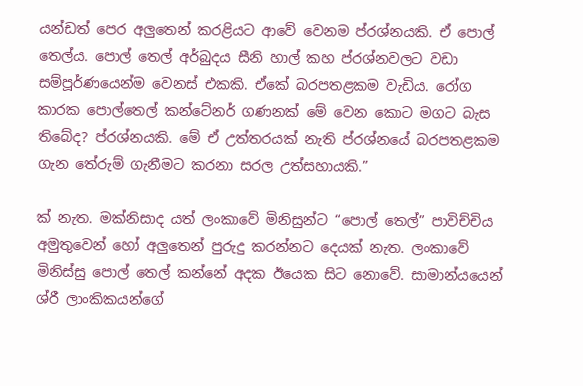යන්ඩත් පෙර අලුතෙන් කරළියට ආවේ වෙනම ප්රශ්නයකි. ඒ පොල් තෙල්ය. පොල් තෙල් අර්බුදය සීනි හාල් කහ ප්රශ්නවලට වඩා සම්පූර්ණයෙන්ම වෙනස් එකකි. ඒකේ බරපතළකම වැඩිය. රෝග කාරක පොල්තෙල් කන්ටේනර් ගණනක් මේ වෙන කොට මගට බැස තිබේද? ප්රශ්නයකි. මේ ඒ උත්තරයක් නැති ප්රශ්නයේ බරපතළකම ගැන තේරුම් ගැනීමට කරනා සරල උත්සහායකි.”

ක් නැත. මක්නිසාද යත් ලංකාවේ මිනිසුන්ට “පොල් තෙල්” පාවිච්චිය අමුතුවෙන් හෝ අලුතෙන් පුරුදු කරන්නට දෙයක් නැත. ලංකාවේ මිනිස්සු පොල් තෙල් කන්නේ අදක ඊයෙක සිට නොවේ. සාමාන්යයෙන් ශ්රී ලාංකිකයන්ගේ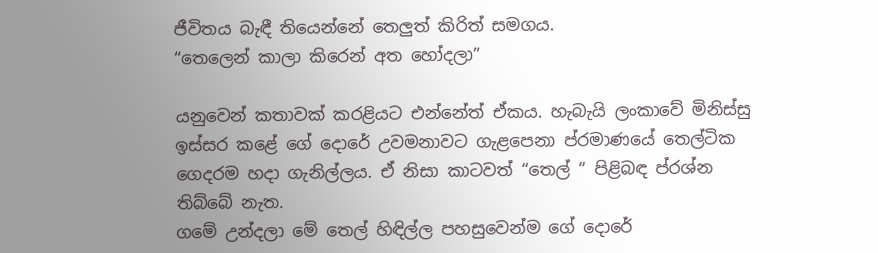ජීවිතය බැඳී තියෙන්නේ තෙලුත් කිරිත් සමගය.
“තෙලෙන් කාලා කිරෙන් අත හෝදලා”

යනුවෙන් කතාවක් කරළියට එන්නේත් ඒකය. හැබැයි ලංකාවේ මිනිස්සු ඉස්සර කළේ ගේ දොරේ උවමනාවට ගැළපෙනා ප්රමාණයේ තෙල්ටික ගෙදරම හදා ගැනිල්ලය. ඒ නිසා කාටවත් “තෙල් ” පිළිබඳ ප්රශ්න තිබ්බේ නැත.
ගමේ උන්දලා මේ තෙල් හිඳිල්ල පහසුවෙන්ම ගේ දොරේ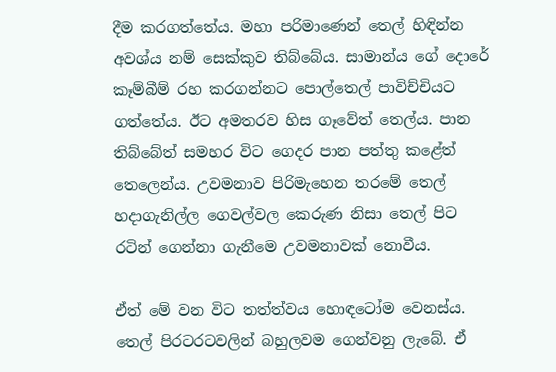දීම කරගත්තේය. මහා පරිමාණෙන් තෙල් හිඳින්න අවශ්ය නම් සෙක්කුව තිබ්බේය. සාමාන්ය ගේ දොරේ කෑම්බීම් රහ කරගන්නට පොල්තෙල් පාවිච්චියට ගත්තේය. ඊට අමතරව හිස ගෑවේත් තෙල්ය. පාන තිබ්බේත් සමහර විට ගෙදර පාන පත්තු කළේත් තෙලෙන්ය. උවමනාව පිරිමැහෙන තරමේ තෙල් හදාගැනිල්ල ගෙවල්වල කෙරුණ නිසා තෙල් පිට රටින් ගෙන්නා ගැනීමෙ උවමනාවක් නොවීය.

ඒත් මේ වන විට තත්ත්වය හොඳටෝම වෙනස්ය. තෙල් පිරටරටවලින් බහුලවම ගෙන්වනු ලැබේ. ඒ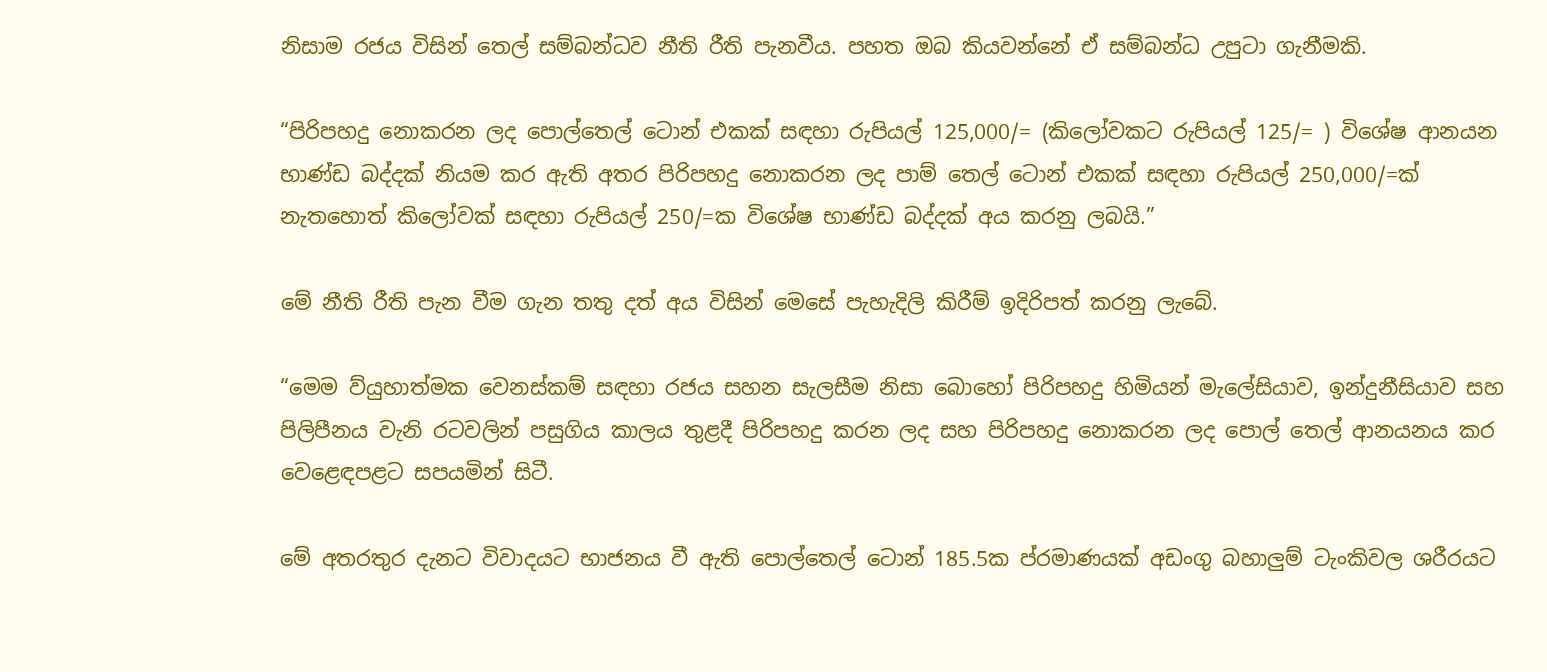නිසාම රජය විසින් තෙල් සම්බන්ධව නීති රීති පැනවීය. පහත ඔබ කියවන්නේ ඒ සම්බන්ධ උපුටා ගැනීමකි.

“පිරිපහදු නොකරන ලද පොල්තෙල් ටොන් එකක් සඳහා රුපියල් 125,000/= (කිලෝවකට රුපියල් 125/= ) විශේෂ ආනයන භාණ්ඩ බද්දක් නියම කර ඇති අතර පිරිපහදු නොකරන ලද පාම් තෙල් ටොන් එකක් සඳහා රුපියල් 250,000/=ක් නැතහොත් කිලෝවක් සඳහා රුපියල් 250/=ක විශේෂ භාණ්ඩ බද්දක් අය කරනු ලබයි.”

මේ නීති රීති පැන වීම ගැන තතු දත් අය විසින් මෙසේ පැහැදිලි කිරීම් ඉදිරිපත් කරනු ලැබේ.

“මෙම ව්යුහාත්මක වෙනස්කම් සඳහා රජය සහන සැලසීම නිසා බොහෝ පිරිපහදු හිමියන් මැලේසියාව, ඉන්දුනීසියාව සහ පිලිපීනය වැනි රටවලින් පසුගිය කාලය තුළදී පිරිපහදු කරන ලද සහ පිරිපහදු නොකරන ලද පොල් තෙල් ආනයනය කර වෙළෙඳපළට සපයමින් සිටී.

මේ අතරතුර දැනට විවාදයට භාජනය වී ඇති පොල්තෙල් ටොන් 185.5ක ප්රමාණයක් අඩංගු බහාලුම් ටැංකිවල ශරීරයට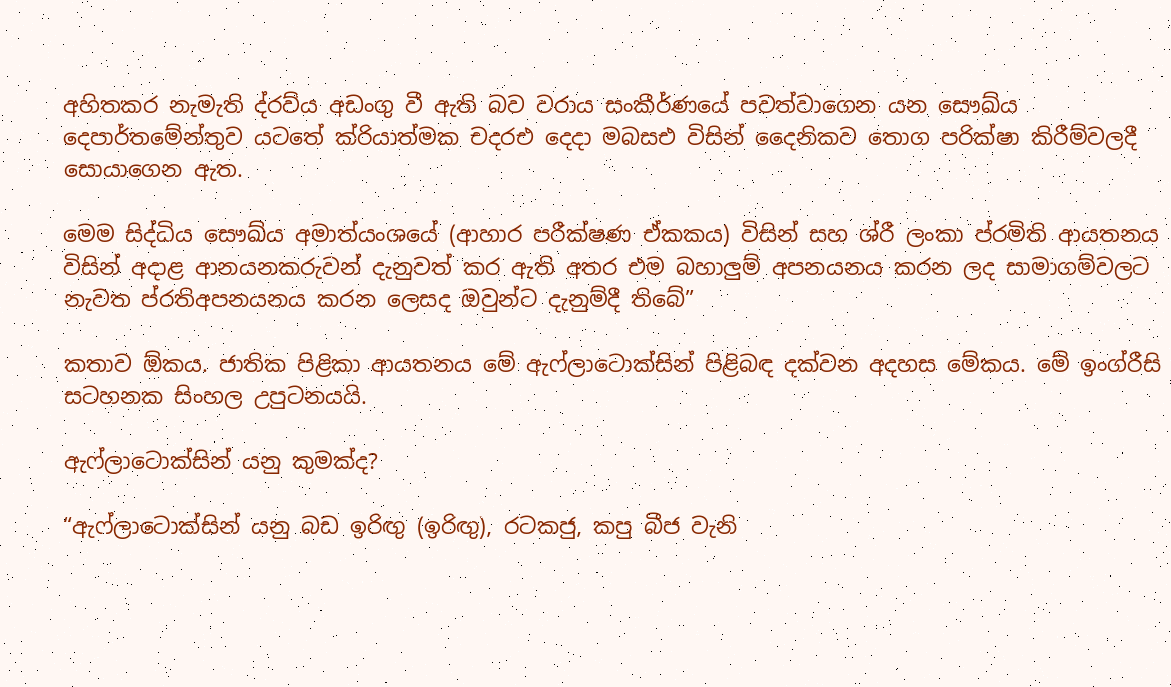අහිතකර නැමැති ද්රව්ය අඩංගු වී ඇති බව වරාය සංකීර්ණයේ පවත්වාගෙන යන සෞඛ්ය දෙපාර්තමේන්තුව යටතේ ක්රියාත්මක චදරඑ දෙදා මබසඑ විසින් දෛනිකව තොග පරික්ෂා කිරීම්වලදී සොයාගෙන ඇත.

මෙම සිද්ධිය සෞඛ්ය අමාත්යංශයේ (ආහාර පරීක්ෂණ ඒකකය) විසින් සහ ශ්රී ලංකා ප්රමිති ආයතනය විසින් අදාළ ආනයනකරුවන් දැනුවත් කර ඇති අතර එම බහාලුම් අපනයනය කරන ලද සාමාගම්වලට නැවත ප්රතිඅපනයනය කරන ලෙසද ඔවුන්ට දැනුම්දී තිබේ”

කතාව ඕකය. ජාතික පිළිකා ආයතනය මේ ඇෆ්ලාටොක්සින් පිළිබඳ දක්වන අදහස මේකය. මේ ඉංග්රීසි සටහනක සිංහල උපුටනයයි.

ඇෆ්ලාටොක්සින් යනු කුමක්ද?

“ඇෆ්ලාටොක්සින් යනු බඩ ඉරිඟු (ඉරිඟු), රටකජු, කපු බීජ වැනි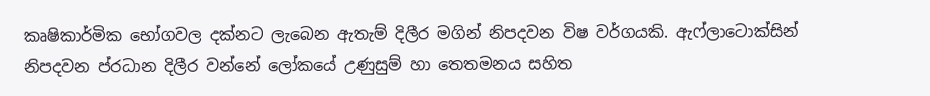කෘෂිකාර්මික භෝගවල දක්නට ලැබෙන ඇතැම් දිලීර මගින් නිපදවන විෂ වර්ගයකි. ඇෆ්ලාටොක්සින් නිපදවන ප්රධාන දිලීර වන්නේ ලෝකයේ උණුසුම් හා තෙතමනය සහිත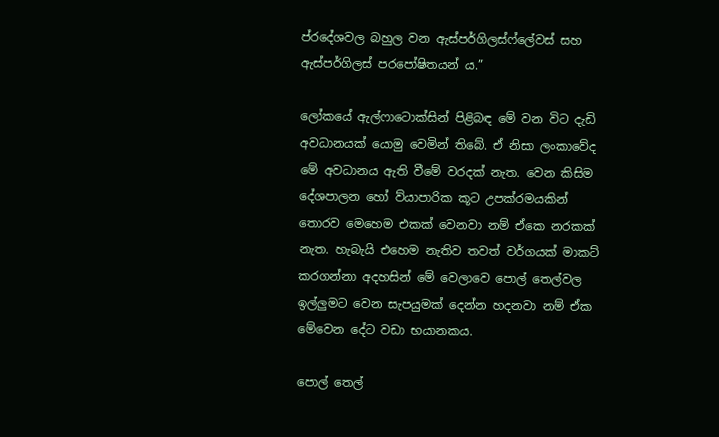ප්රදේශවල බහුල වන ඇස්පර්ගිලස්ෆ්ලේවස් සහ ඇස්පර්ගිලස් පරපෝෂිතයන් ය.”

ලෝකයේ ඇල්ෆාටොක්සින් පිළිබඳ මේ වන විට දැඩි අවධානයක් යොමු වෙමින් තිබේ. ඒ නිසා ලංකාවේද මේ අවධානය ඇති වීමේ වරදක් නැත. වෙන කිසිම දේශපාලන හෝ ව්යාපාරික කූට උපක්රමයකින් තොරව මෙහෙම එකක් වෙනවා නම් ඒකෙ නරකක් නැත. හැබැයි එහෙම නැතිව තවත් වර්ගයක් මාකට් කරගන්නා අදහසින් මේ වෙලාවෙ පොල් තෙල්වල ඉල්ලුමට වෙන සැපයුමක් දෙන්න හදනවා නම් ඒක මේවෙන දේට වඩා භයානකය.

පොල් තෙල්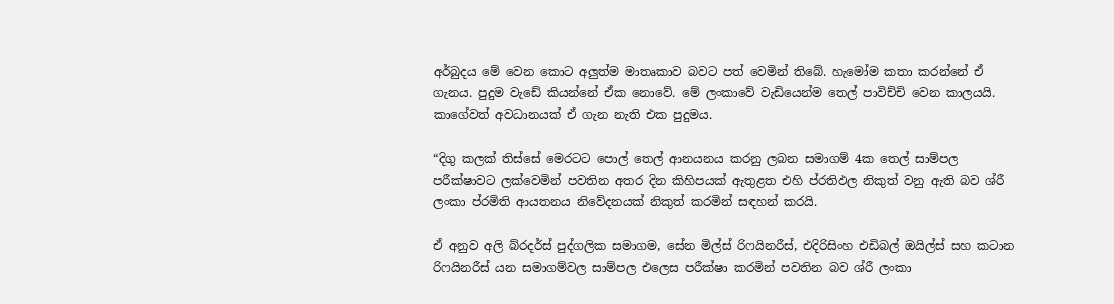අර්බුදය මේ වෙන කොට අලුත්ම මාතෘකාව බවට පත් වෙමින් තිබේ. හැමෝම කතා කරන්නේ ඒ ගැනය. පුදුම වැඩේ කියන්නේ ඒක නොවේ. මේ ලංකාවේ වැඩියෙන්ම තෙල් පාවිච්චි වෙන කාලයයි. කාගේවත් අවධානයක් ඒ ගැන නැති එක පුදුමය.

“දිගු කලක් තිස්සේ මෙරටට පොල් තෙල් ආනයනය කරනු ලබන සමාගම් 4ක තෙල් සාම්පල පරීක්ෂාවට ලක්වෙමින් පවතින අතර දින කිහිපයක් ඇතුළත එහි ප්රතිඵල නිකුත් වනු ඇති බව ශ්රී ලංකා ප්රමිති ආයතනය නිවේදනයක් නිකුත් කරමින් සඳහන් කරයි.

ඒ අනුව අලි බ්රදර්ස් පුද්ගලික සමාගම, සේන මිල්ස් රිෆයිනරීස්, එදිරිසිංහ එඩිබල් ඔයිල්ස් සහ කටාන රිෆයිනරීස් යන සමාගම්වල සාම්පල එලෙස පරීක්ෂා කරමින් පවතින බව ශ්රී ලංකා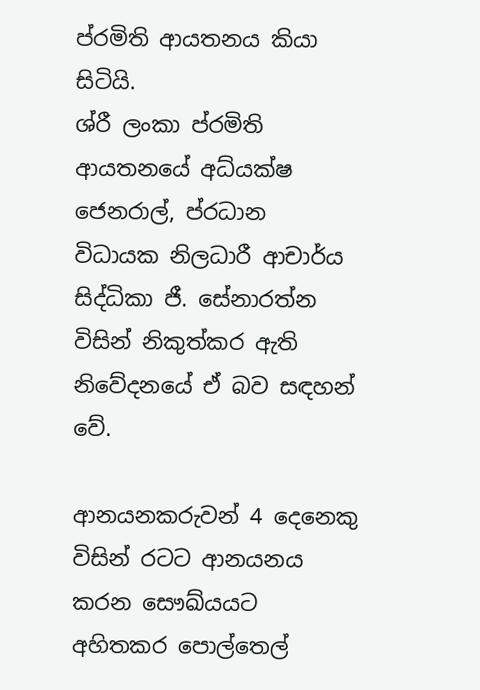ප්රමිති ආයතනය කියා සිටියි.
ශ්රී ලංකා ප්රමිති ආයතනයේ අධ්යක්ෂ ජෙනරාල්, ප්රධාන විධායක නිලධාරී ආචාර්ය සිද්ධිකා ජී. සේනාරත්න විසින් නිකුත්කර ඇති නිවේදනයේ ඒ බව සඳහන් වේ.

ආනයනකරුවන් 4 දෙනෙකු විසින් රටට ආනයනය කරන සෞඛ්යයට අහිතකර පොල්තෙල්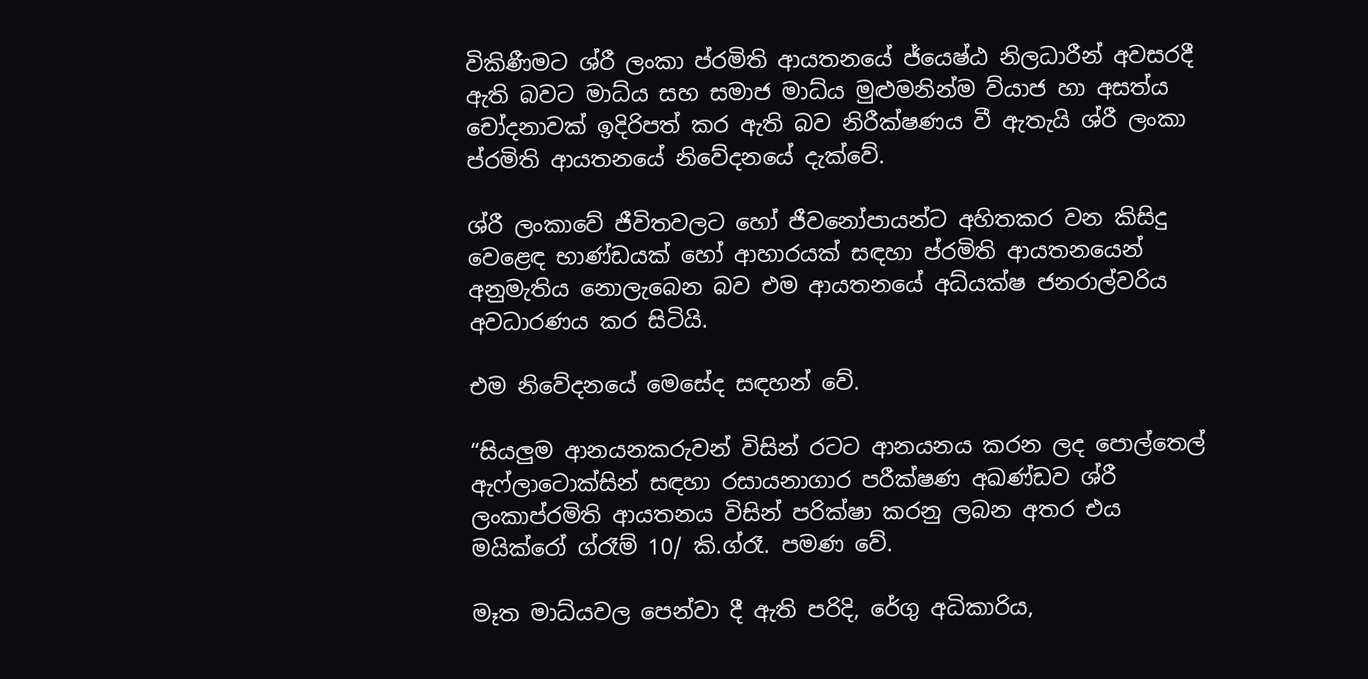විකිණීමට ශ්රී ලංකා ප්රමිති ආයතනයේ ජ්යෙෂ්ඨ නිලධාරීන් අවසරදී ඇති බවට මාධ්ය සහ සමාජ මාධ්ය මුළුමනින්ම ව්යාජ හා අසත්ය චෝදනාවක් ඉදිරිපත් කර ඇති බව නිරීක්ෂණය වී ඇතැයි ශ්රී ලංකා ප්රමිති ආයතනයේ නිවේදනයේ දැක්වේ.

ශ්රී ලංකාවේ ජීවිතවලට හෝ ජීවනෝපායන්ට අහිතකර වන කිසිදු වෙළෙඳ භාණ්ඩයක් හෝ ආහාරයක් සඳහා ප්රමිති ආයතනයෙන් අනුමැතිය නොලැබෙන බව එම ආයතනයේ අධ්යක්ෂ ජනරාල්වරිය අවධාරණය කර සිටියි.

එම නිවේදනයේ මෙසේද සඳහන් වේ.

“සියලුම ආනයනකරුවන් විසින් රටට ආනයනය කරන ලද පොල්තෙල් ඇෆ්ලාටොක්සින් සඳහා රසායනාගාර පරීක්ෂණ අඛණ්ඩව ශ්රී ලංකාප්රමිති ආයතනය විසින් පරික්ෂා කරනු ලබන අතර එය මයික්රෝ ග්රෑම් 10/ කි.ග්රෑ. පමණ වේ.

මෑත මාධ්යවල පෙන්වා දී ඇති පරිදි, රේගු අධිකාරිය,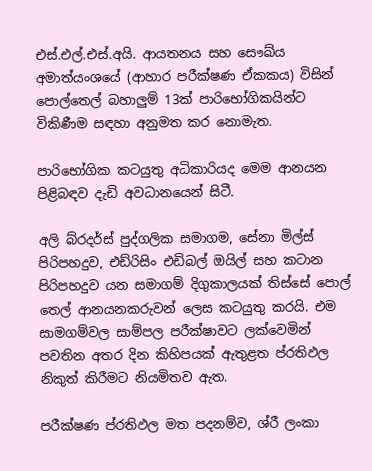එස්.එල්.එස්.අයි. ආයතනය සහ සෞඛ්ය අමාත්යංශයේ (ආහාර පරීක්ෂණ ඒකකය) විසින් පොල්තෙල් බහාලුම් 13ක් පාරිභෝගිකයින්ට විකිණීම සඳහා අනුමත කර නොමැත.

පාරිභෝගික කටයුතු අධිකාරියද මෙම ආනයන පිළිබඳව දැඩි අවධානයෙන් සිටී.

අලි බ්රදර්ස් පුද්ගලික සමාගම, සේනා මිල්ස් පිරිපහදුව, එඩ්රිසිං එඩිබල් ඔයිල් සහ කටාන පිරිපහදුව යන සමාගම් දිගුකාලයක් තිස්සේ පොල් තෙල් ආනයනකරුවන් ලෙස කටයුතු කරයි. එම සාමගම්වල සාම්පල පරීක්ෂාවට ලක්වෙමින් පවතින අතර දින කිහිපයක් ඇතුළත ප්රතිඵල නිකුත් කිරීමට නියමිතව ඇත.

පරීක්ෂණ ප්රතිඵල මත පදනම්ව, ශ්රී ලංකා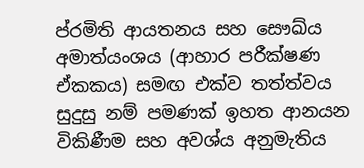ප්රමිති ආයතනය සහ සෞඛ්ය අමාත්යංශය (ආහාර පරීක්ෂණ ඒකකය) සමඟ එක්ව තත්ත්වය සුදුසු නම් පමණක් ඉහත ආනයන විකිණීම සහ අවශ්ය අනුමැතිය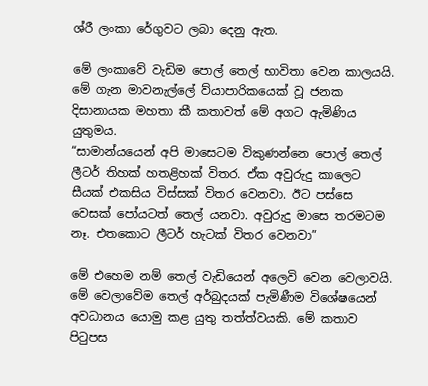ශ්රී ලංකා රේගුවට ලබා දෙනු ඇත.

මේ ලංකාවේ වැඩිම පොල් තෙල් භාවිතා වෙන කාලයයි. මේ ගැන මාවනැල්ලේ ව්යාපාරිකයෙක් වූ ජනක දිසානායක මහතා කී කතාවත් මේ අගට ඇමිණිය යුතුමය.
“සාමාන්යයෙන් අපි මාසෙටම විකුණන්නෙ පොල් තෙල් ලීටර් තිහක් හතළිහක් විතර. ඒක අවුරුදු කාලෙට සීයක් එකසිය විස්සක් විතර වෙනවා. ඊට පස්සෙ වෙසක් පෝයටත් තෙල් යනවා. අවුරුදු මාසෙ තරමටම නෑ. එතකොට ලීටර් හැටක් විතර වෙනවා”

මේ එහෙම නම් තෙල් වැඩියෙන් අලෙවි වෙන වෙලාවයි. මේ වෙලාවේම තෙල් අර්බුදයක් පැමිණීම විශේෂයෙන් අවධානය යොමු කළ යුතු තත්ත්වයකි. මේ කතාව පිටුපස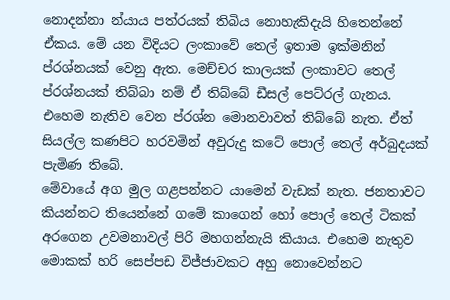නොදන්නා න්යාය පත්රයක් තිබිය නොහැකිදැයි හිතෙන්නේ ඒකය. මේ යන විදියට ලංකාවේ තෙල් ඉතාම ඉක්මනින් ප්රශ්නයක් වෙනු ඇත. මෙච්චර කාලයක් ලංකාවට තෙල් ප්රශ්නයක් තිබ්බා නම් ඒ තිබ්බේ ඩීසල් පෙට්රල් ගැනය. එහෙම නැතිව වෙන ප්රශ්න මොනවාවත් තිබ්බේ නැත. ඒත් සියල්ල කණපිට හරවමින් අවුරුදු කටේ පොල් තෙල් අර්බුදයක් පැමිණ තිබේ.
මේවායේ අග මුල ගළපන්නට යාමෙන් වැඩක් නැත. ජනතාවට කියන්නට තියෙන්නේ ගමේ කාගෙන් හෝ පොල් තෙල් ටිකක් අරගෙන උවමනාවල් පිරි මහගන්නැයි කියාය. එහෙම නැතුව මොකක් හරි සෙප්පඩ විජ්ජාවකට අහු නොවෙන්නට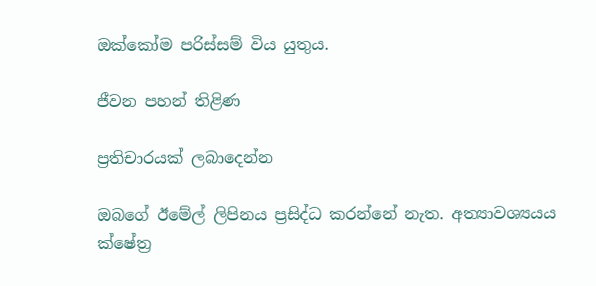ඔක්කෝම පරිස්සම් විය යුතුය.

ජීවන පහන් තිළිණ

ප්‍රතිචාරයක් ලබාදෙන්න

ඔබගේ ඊමේල් ලිපිනය ප්‍රසිද්ධ කරන්නේ නැත. අත්‍යාවශ්‍යයය ක්ෂේත්‍ර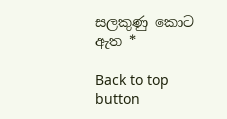සලකුණු කොට ඇත *

Back to top button